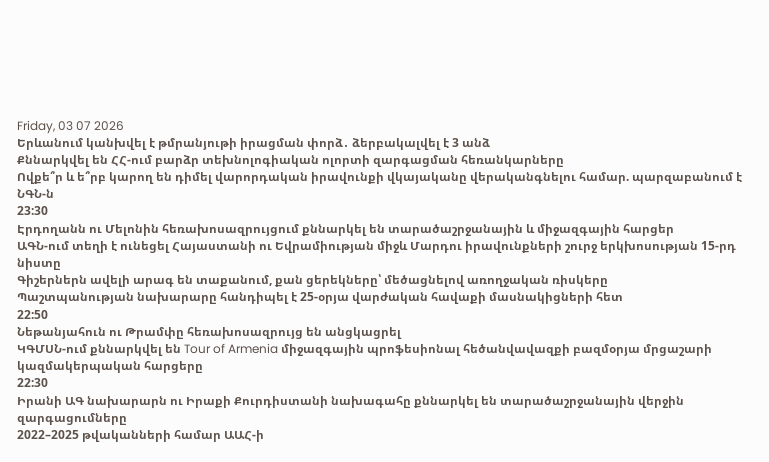Friday, 03 07 2026
Երևանում կանխվել է թմրանյութի իրացման փորձ․ ձերբակալվել է 3 անձ
Քննարկվել են ՀՀ-ում բարձր տեխնոլոգիական ոլորտի զարգացման հեռանկարները
Ովքե՞ր և ե՞րբ կարող են դիմել վարորդական իրավունքի վկայականը վերականգնելու համար. պարզաբանում է ՆԳՆ-ն
23:30
Էրդողանն ու Մելոնին հեռախոսազրույցում քննարկել են տարածաշրջանային և միջազգային հարցեր
ԱԳՆ-ում տեղի է ունեցել Հայաստանի ու Եվրամիության միջև Մարդու իրավունքների շուրջ երկխոսության 15-րդ նիստը
Գիշերներն ավելի արագ են տաքանում, քան ցերեկները՝ մեծացնելով առողջական ռիսկերը
Պաշտպանության նախարարը հանդիպել է 25-օրյա վարժական հավաքի մասնակիցների հետ
22:50
Նեթանյահուն ու Թրամփը հեռախոսազրույց են անցկացրել
ԿԳՄՍՆ-ում քննարկվել են Tour of Armenia միջազգային պրոֆեսիոնալ հեծանվավազքի բազմօրյա մրցաշարի կազմակերպական հարցերը
22:30
Իրանի ԱԳ նախարարն ու Իրաքի Քուրդիստանի նախագահը քննարկել են տարածաշրջանային վերջին զարգացումները
2022–2025 թվականների համար ԱԱՀ-ի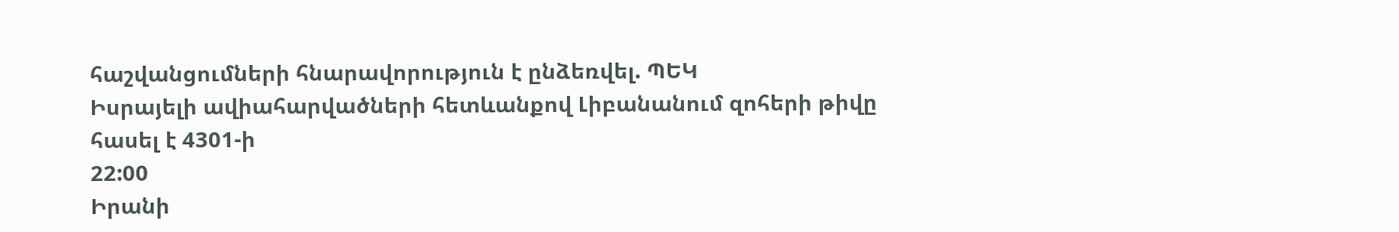հաշվանցումների հնարավորություն է ընձեռվել. ՊԵԿ
Իսրայելի ավիահարվածների հետևանքով Լիբանանում զոհերի թիվը հասել է 4301-ի
22:00
Իրանի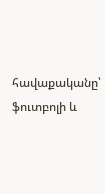հավաքականը՝ ֆուտբոլի և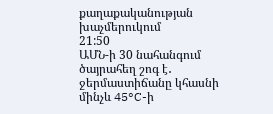քաղաքականության խաչմերուկում
21:50
ԱՄՆ-ի 30 նահանգում ծայրահեղ շոգ է․ ջերմաստիճանը կհասնի մինչև 45°C-ի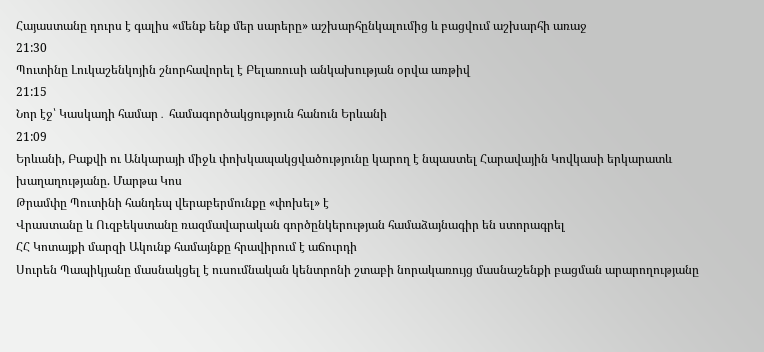Հայաստանը դուրս է գալիս «մենք ենք մեր սարերը» աշխարհընկալումից և բացվում աշխարհի առաջ
21:30
Պուտինը Լուկաշենկոյին շնորհավորել է Բելառուսի անկախության օրվա առթիվ
21:15
Նոր էջ՝ Կասկադի համար․ համագործակցություն հանուն Երևանի
21:09
Երևանի, Բաքվի ու Անկարայի միջև փոխկապակցվածությունը կարող է նպաստել Հարավային Կովկասի երկարատև խաղաղությանը. Մարթա Կոս
Թրամփը Պուտինի հանդեպ վերաբերմունքը «փոխել» է
Վրաստանը և Ուզբեկստանը ռազմավարական գործընկերության համաձայնագիր են ստորագրել
ՀՀ Կոտայքի մարզի Ակունք համայնքը հրավիրում է աճուրդի
Սուրեն Պապիկյանը մասնակցել է ուսումնական կենտրոնի շտաբի նորակառույց մասնաշենքի բացման արարողությանը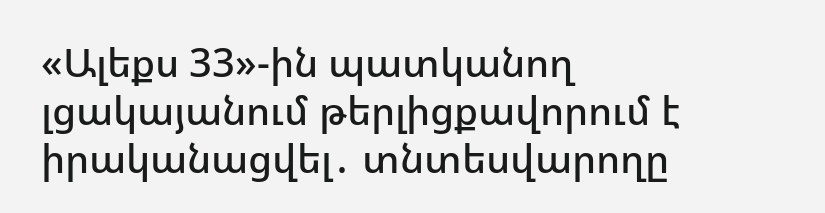«Ալեքս 33»-ին պատկանող լցակայանում թերլիցքավորում է իրականացվել․ տնտեսվարողը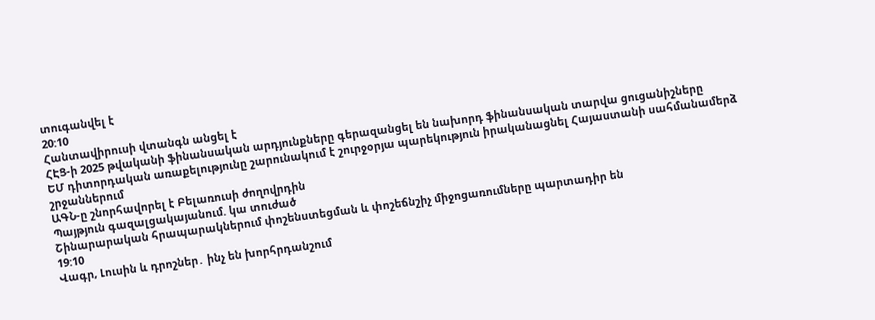տուգանվել է
20:10
Հանտավիրուսի վտանգն անցել է
ՀԷՑ-ի 2025 թվականի ֆինանսական արդյունքները գերազանցել են նախորդ ֆինանսական տարվա ցուցանիշները
ԵՄ դիտորդական առաքելությունը շարունակում է շուրջօրյա պարեկություն իրականացնել Հայաստանի սահմանամերձ շրջաններում
ԱԳՆ-ը շնորհավորել է Բելառուսի ժողովրդին
Պայթյուն գազալցակայանում. կա տուժած
Շինարարական հրապարակներում փոշենստեցման և փոշեճնշիչ միջոցառումները պարտադիր են
19:10
Վագր, Լուսին և դրոշներ․ ինչ են խորհրդանշում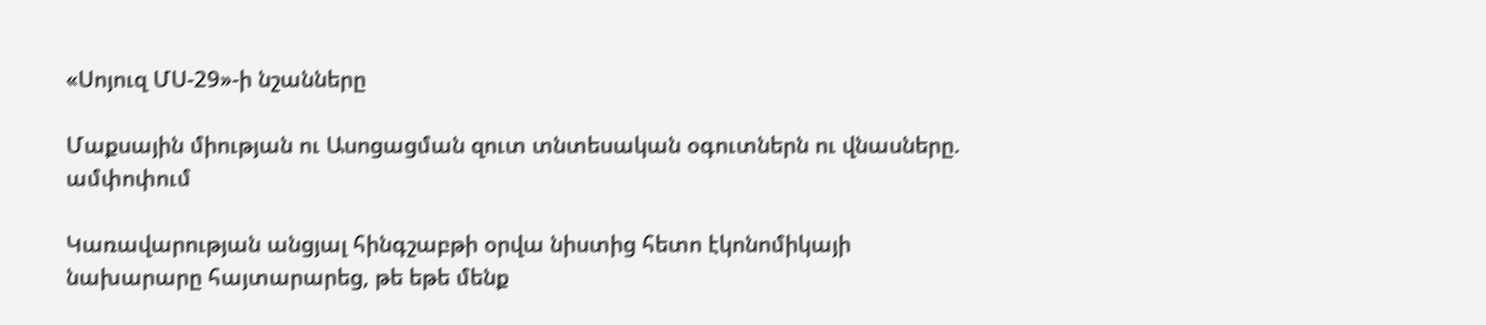«Սոյուզ ՄՍ-29»-ի նշանները

Մաքսային միության ու Ասոցացման զուտ տնտեսական օգուտներն ու վնասները. ամփոփում

Կառավարության անցյալ հինգշաբթի օրվա նիստից հետո էկոնոմիկայի նախարարը հայտարարեց, թե եթե մենք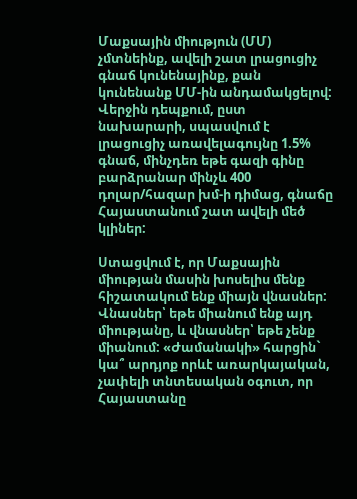Մաքսային միություն (ՄՄ) չմտնեինք, ավելի շատ լրացուցիչ գնաճ կունենայինք, քան կունենանք ՄՄ-ին անդամակցելով: Վերջին դեպքում, ըստ նախարարի, սպասվում է լրացուցիչ առավելագույնը 1.5% գնաճ, մինչդեռ եթե գազի գինը բարձրանար մինչև 400 դոլար/հազար խմ-ի դիմաց, գնաճը Հայաստանում շատ ավելի մեծ կլիներ:

Ստացվում է, որ Մաքսային միության մասին խոսելիս մենք հիշատակում ենք միայն վնասներ: Վնասներ՝ եթե միանում ենք այդ միությանը, և վնասներ՝ եթե չենք միանում: «Ժամանակի» հարցին` կա՞ արդյոք որևէ առարկայական, չափելի տնտեսական օգուտ, որ Հայաստանը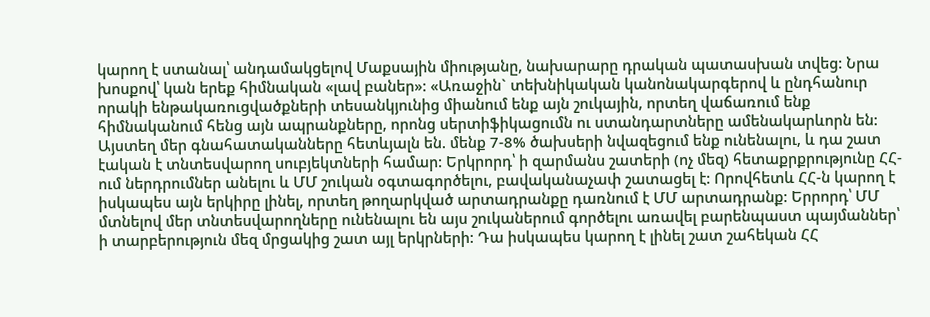կարող է ստանալ՝ անդամակցելով Մաքսային միությանը, նախարարը դրական պատասխան տվեց: Նրա խոսքով՝ կան երեք հիմնական «լավ բաներ»: «Առաջին` տեխնիկական կանոնակարգերով և ընդհանուր որակի ենթակառուցվածքների տեսանկյունից միանում ենք այն շուկային, որտեղ վաճառում ենք հիմնականում հենց այն ապրանքները, որոնց սերտիֆիկացումն ու ստանդարտները ամենակարևորն են: Այստեղ մեր գնահատականները հետևյալն են. մենք 7-8% ծախսերի նվազեցում ենք ունենալու, և դա շատ էական է տնտեսվարող սուբյեկտների համար: Երկրորդ՝ ի զարմանս շատերի (ոչ մեզ) հետաքրքրությունը ՀՀ-ում ներդրումներ անելու և ՄՄ շուկան օգտագործելու, բավականաչափ շատացել է: Որովհետև ՀՀ-ն կարող է իսկապես այն երկիրը լինել, որտեղ թողարկված արտադրանքը դառնում է ՄՄ արտադրանք: Երրորդ՝ ՄՄ մտնելով մեր տնտեսվարողները ունենալու են այս շուկաներում գործելու առավել բարենպաստ պայմաններ՝ ի տարբերություն մեզ մրցակից շատ այլ երկրների: Դա իսկապես կարող է լինել շատ շահեկան ՀՀ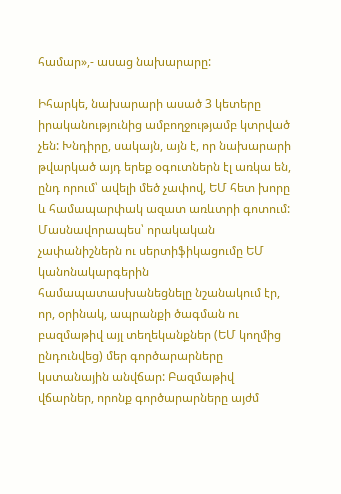համար»,- ասաց նախարարը:

Իհարկե, նախարարի ասած 3 կետերը իրականությունից ամբողջությամբ կտրված չեն: Խնդիրը, սակայն, այն է, որ նախարարի թվարկած այդ երեք օգուտներն էլ առկա են, ընդ որում՝ ավելի մեծ չափով, ԵՄ հետ խորը և համապարփակ ազատ առևտրի գոտում: Մասնավորապես՝ որակական չափանիշներն ու սերտիֆիկացումը ԵՄ կանոնակարգերին համապատասխանեցնելը նշանակում էր, որ, օրինակ, ապրանքի ծագման ու բազմաթիվ այլ տեղեկանքներ (ԵՄ կողմից ընդունվեց) մեր գործարարները կստանային անվճար: Բազմաթիվ վճարներ, որոնք գործարարները այժմ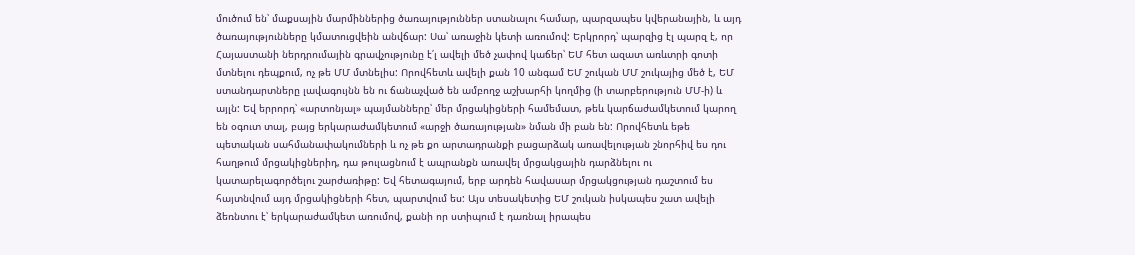մուծում են՝ մաքսային մարմիններից ծառայություններ ստանալու համար, պարզապես կվերանային, և այդ ծառայությունները կմատուցվեին անվճար: Սա՝ առաջին կետի առումով: Երկրորդ՝ պարզից էլ պարզ է, որ Հայաստանի ներդրումային գրավչությունը է՛լ ավելի մեծ չափով կաճեր՝ ԵՄ հետ ազատ առևտրի գոտի մտնելու դեպքում, ոչ թե ՄՄ մտնելիս: Որովհետև ավելի քան 10 անգամ ԵՄ շուկան ՄՄ շուկայից մեծ է, ԵՄ ստանդարտները լավագույնն են ու ճանաչված են ամբողջ աշխարհի կողմից (ի տարբերություն ՄՄ-ի) և այլն: Եվ երրորդ՝ «արտոնյալ» պայմանները՝ մեր մրցակիցների համեմատ, թեև կարճաժամկետում կարող են օգուտ տալ, բայց երկարաժամկետում «արջի ծառայության» նման մի բան են: Որովհետև եթե պետական սահմանափակումների և ոչ թե քո արտադրանքի բացարձակ առավելության շնորհիվ ես դու հաղթում մրցակիցներիդ, դա թուլացնում է ապրանքն առավել մրցակցային դարձնելու ու կատարելագործելու շարժառիթը: Եվ հետագայում, երբ արդեն հավասար մրցակցության դաշտում ես հայտնվում այդ մրցակիցների հետ, պարտվում ես: Այս տեսակետից ԵՄ շուկան իսկապես շատ ավելի ձեռնտու է՝ երկարաժամկետ առումով, քանի որ ստիպում է դառնալ իրապես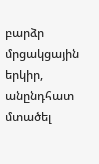բարձր մրցակցային երկիր, անընդհատ մտածել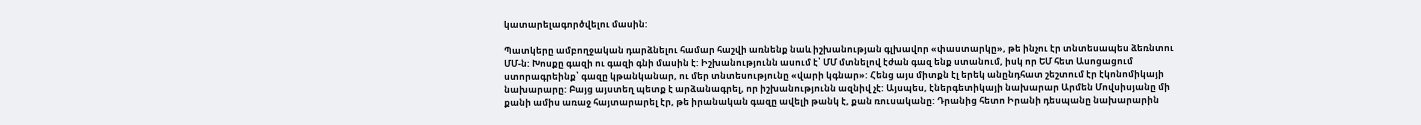կատարելագործվելու մասին:

Պատկերը ամբողջական դարձնելու համար հաշվի առնենք նաև իշխանության գլխավոր «փաստարկը», թե ինչու էր տնտեսապես ձեռնտու ՄՄ-ն: Խոսքը գազի ու գազի գնի մասին է: Իշխանությունն ասում է՝ ՄՄ մտնելով էժան գազ ենք ստանում, իսկ որ ԵՄ հետ Ասոցացում ստորագրեինք՝ գազը կթանկանար, ու մեր տնտեսությունը «վարի կգնար»: Հենց այս միտքն էլ երեկ անընդհատ շեշտում էր էկոնոմիկայի նախարարը: Բայց այստեղ պետք է արձանագրել, որ իշխանությունն ազնիվ չէ: Այսպես, էներգետիկայի նախարար Արմեն Մովսիսյանը մի քանի ամիս առաջ հայտարարել էր, թե իրանական գազը ավելի թանկ է, քան ռուսականը: Դրանից հետո Իրանի դեսպանը նախարարին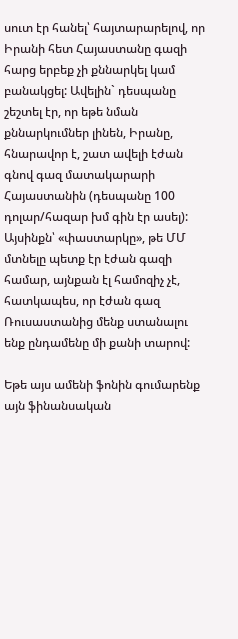սուտ էր հանել՝ հայտարարելով, որ Իրանի հետ Հայաստանը գազի հարց երբեք չի քննարկել կամ բանակցել: Ավելին` դեսպանը շեշտել էր, որ եթե նման քննարկումներ լինեն, Իրանը, հնարավոր է, շատ ավելի էժան գնով գազ մատակարարի Հայաստանին (դեսպանը 100 դոլար/հազար խմ գին էր ասել): Այսինքն՝ «փաստարկը», թե ՄՄ մտնելը պետք էր էժան գազի համար, այնքան էլ համոզիչ չէ, հատկապես, որ էժան գազ Ռուսաստանից մենք ստանալու ենք ընդամենը մի քանի տարով:

Եթե այս ամենի ֆոնին գումարենք այն ֆինանսական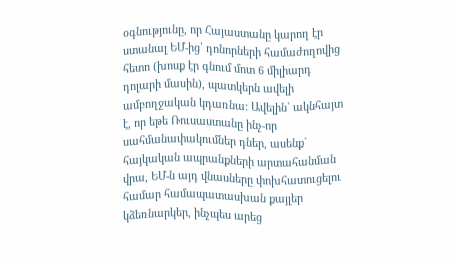օգնությունը, որ Հայաստանը կարող էր ստանալ ԵՄ-ից՝ դոնորների համաժողովից հետո (խոսք էր գնում մոտ 6 միլիարդ դոլարի մասին), պատկերն ավելի ամբողջական կդառնա: Ավելին` ակնհայտ է, որ եթե Ռուսաստանը ինչ-որ սահմանափակումներ դներ, ասենք` հայկական ապրանքների արտահանման վրա, ԵՄ-ն այդ վնասները փոխհատուցելու համար համապատասխան քայլեր կձեռնարկեր, ինչպես արեց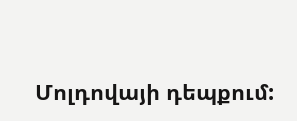Մոլդովայի դեպքում: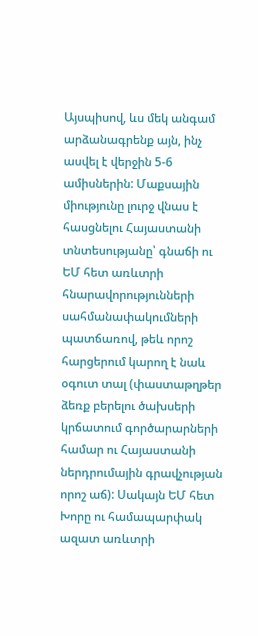Այսպիսով, ևս մեկ անգամ արձանագրենք այն, ինչ ասվել է վերջին 5-6 ամիսներին: Մաքսային միությունը լուրջ վնաս է հասցնելու Հայաստանի տնտեսությանը՝ գնաճի ու ԵՄ հետ առևտրի հնարավորությունների սահմանափակումների պատճառով, թեև որոշ հարցերում կարող է նաև օգուտ տալ (փաստաթղթեր ձեռք բերելու ծախսերի կրճատում գործարարների համար ու Հայաստանի ներդրումային գրավչության որոշ աճ): Սակայն ԵՄ հետ Խորը ու համապարփակ ազատ առևտրի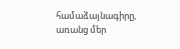համաձայնագիրը, առանց մեր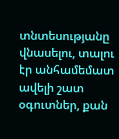տնտեսությանը վնասելու, տալու էր անհամեմատ ավելի շատ օգուտներ, քան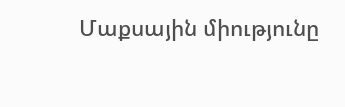Մաքսային միությունը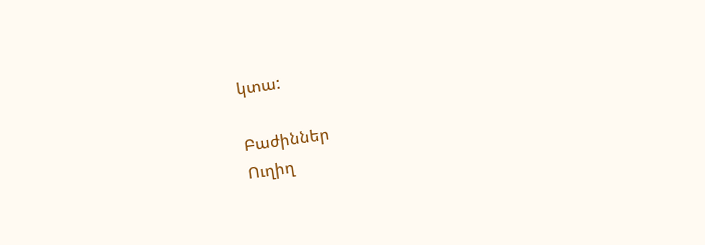կտա:

Բաժիններ
Ուղիղ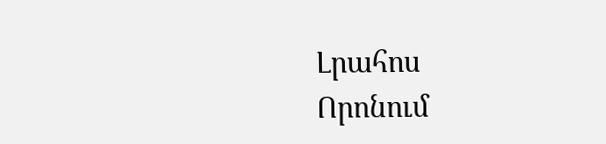Լրահոս
Որոնում